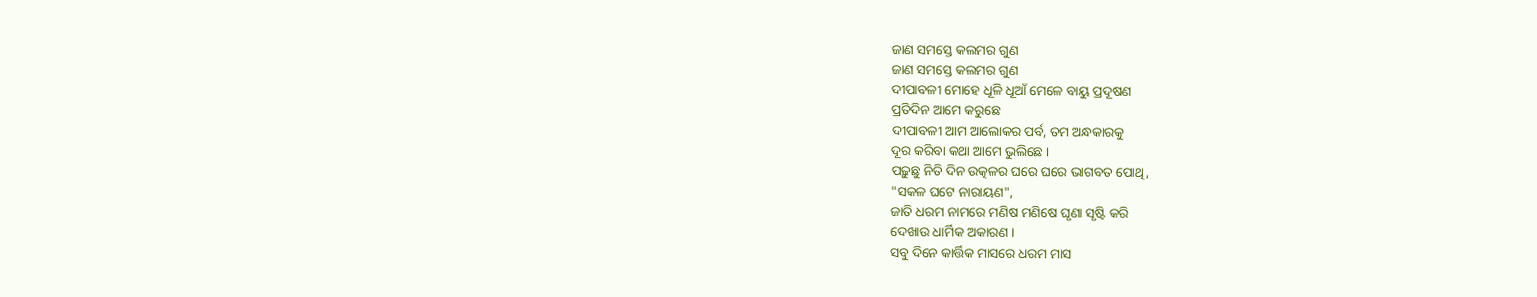ଜାଣ ସମସ୍ତେ କଲମର ଗୁଣ
ଜାଣ ସମସ୍ତେ କଲମର ଗୁଣ
ଦୀପାବଳୀ ମୋହେ ଧୂଳି ଧୂଆଁ ମେଳେ ବାୟୁ ପ୍ରଦୂଷଣ
ପ୍ରତିଦିନ ଆମେ କରୁଛେ
ଦୀପାବଳୀ ଆମ ଆଲୋକର ପର୍ବ, ତମ ଅନ୍ଧକାରକୁ
ଦୂର କରିବା କଥା ଆମେ ଭୁଲିଛେ ।
ପଢ଼ୁଛୁ ନିତି ଦିନ ଉତ୍କଳର ଘରେ ଘରେ ଭାଗବତ ପୋଥି,
"ସକଳ ଘଟେ ନାରାୟଣ",
ଜାତି ଧରମ ନାମରେ ମଣିଷ ମଣିଷେ ଘୃଣା ସୃଷ୍ଟି କରି
ଦେଖାଉ ଧାର୍ମିକ ଅକାରଣ ।
ସବୁ ଦିନେ କାର୍ତ୍ତିକ ମାସରେ ଧରମ ମାସ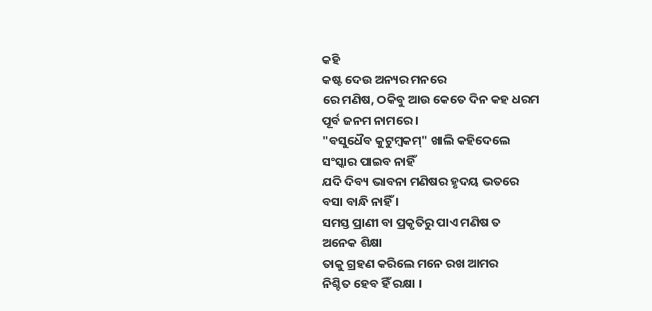କହି
କଷ୍ଟ ଦେଉ ଅନ୍ୟର ମନରେ
ରେ ମଣିଷ, ଠକିବୁ ଆଉ କେତେ ଦିନ କହ ଧରମ
ପୂର୍ବ ଜନମ ନାମରେ ।
"ବସୁଧୈବ କୁଟୁମ୍ବକମ୍" ଖାଲି କହିଦେଲେ
ସଂସ୍କାର ପାଇବ ନାହିଁ
ଯଦି ଦିବ୍ୟ ଭାବନା ମଣିଷର ହୃଦୟ ଭତରେ
ବସା ବାନ୍ଧି ନାହିଁ ।
ସମସ୍ତ ପ୍ରାଣୀ ବା ପ୍ରକୃତିରୁ ପାଏ ମଣିଷ ତ
ଅନେକ ଶିକ୍ଷା
ତାକୁ ଗ୍ରହଣ କରିଲେ ମନେ ରଖ ଆମର
ନିଶ୍ଚିତ ହେବ ହିଁ ରକ୍ଷା ।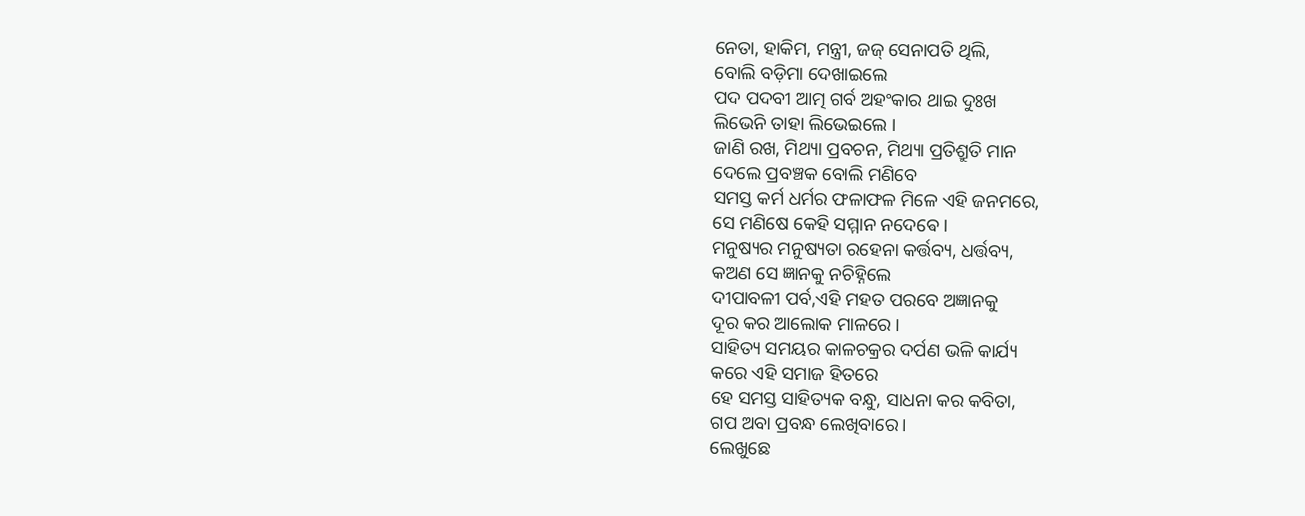ନେତା, ହାକିମ, ମନ୍ତ୍ରୀ, ଜଜ୍ ସେନାପତି ଥିଲି,
ବୋଲି ବଡ଼ିମା ଦେଖାଇଲେ
ପଦ ପଦବୀ ଆତ୍ମ ଗର୍ବ ଅହଂକାର ଥାଇ ଦୁଃଖ
ଲିଭେନି ତାହା ଲିଭେଇଲେ ।
ଜାଣି ରଖ, ମିଥ୍ୟା ପ୍ରବଚନ, ମିଥ୍ୟା ପ୍ରତିଶ୍ରୁତି ମାନ
ଦେଲେ ପ୍ରବଞ୍ଚକ ବୋଲି ମଣିବେ
ସମସ୍ତ କର୍ମ ଧର୍ମର ଫଳାଫଳ ମିଳେ ଏହି ଜନମରେ,
ସେ ମଣିଷେ କେହି ସମ୍ମାନ ନଦେଵେ ।
ମନୁଷ୍ୟର ମନୁଷ୍ୟତା ରହେନା କର୍ତ୍ତବ୍ୟ, ଧର୍ତ୍ତବ୍ୟ,
କଅଣ ସେ ଜ୍ଞାନକୁ ନଚିହ୍ନିଲେ
ଦୀପାବଳୀ ପର୍ବ,ଏହି ମହତ ପରବେ ଅଜ୍ଞାନକୁ
ଦୂର କର ଆଲୋକ ମାଳରେ ।
ସାହିତ୍ୟ ସମୟର କାଳଚକ୍ରର ଦର୍ପଣ ଭଳି କାର୍ଯ୍ୟ
କରେ ଏହି ସମାଜ ହିତରେ
ହେ ସମସ୍ତ ସାହିତ୍ୟକ ବନ୍ଧୁ, ସାଧନା କର କବିତା,
ଗପ ଅବା ପ୍ରବନ୍ଧ ଲେଖିବାରେ।
ଲେଖୁଛେ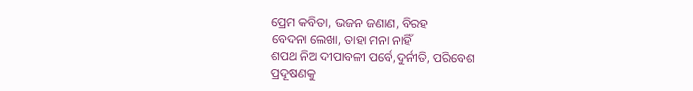ପ୍ରେମ କବିତା, ଭଜନ ଜଣାଣ, ବିରହ
ବେଦନା ଲେଖା, ତାହା ମନା ନାହିଁ
ଶପଥ ନିଅ ଦୀପାବଳୀ ପର୍ବେ,ଦୁର୍ନୀତି, ପରିବେଶ
ପ୍ରଦୂଷଣକୁ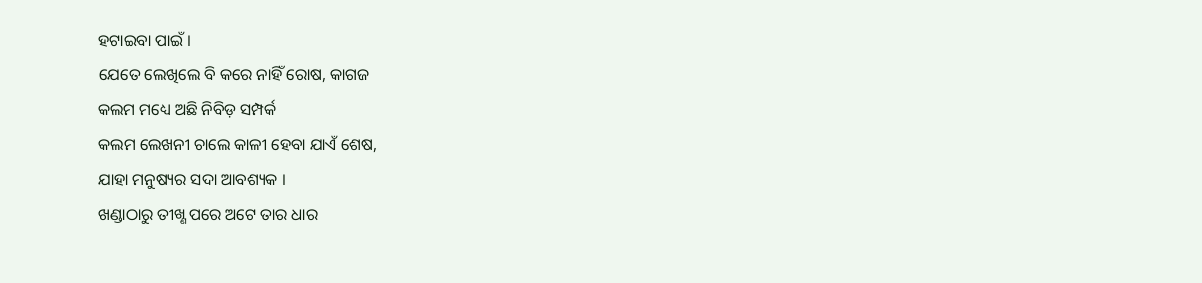ହଟାଇବା ପାଇଁ ।
ଯେତେ ଲେଖିଲେ ବି କରେ ନାହିଁ ରୋଷ, କାଗଜ
କଲମ ମଧ୍ୟେ ଅଛି ନିବିଡ଼ ସମ୍ପର୍କ
କଲମ ଲେଖନୀ ଚାଲେ କାଳୀ ହେବା ଯାଏଁ ଶେଷ,
ଯାହା ମନୁଷ୍ୟର ସଦା ଆବଶ୍ୟକ ।
ଖଣ୍ଡାଠାରୁ ତୀଖ୍ଣ ପରେ ଅଟେ ତାର ଧାର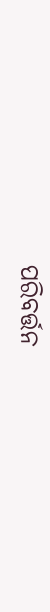ପରିବର୍ତ୍ତନ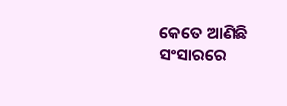କେତେ ଆଣିଛି ସଂସାରରେ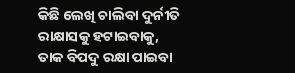କିଛି ଲେଖି ଚାଲିବା ଦୁର୍ନୀତି ରାକ୍ଷାସକୁ ହଟାଇବାକୁ,
ତାକ ବିପଦୁ ରକ୍ଷା ପାଇବା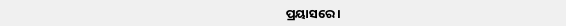ପ୍ରୟାସରେ ।